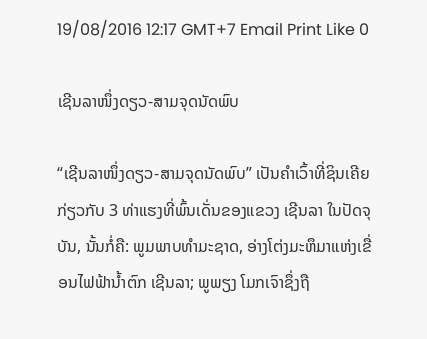19/08/2016 12:17 GMT+7 Email Print Like 0

ເຊີນລາໜຶ່ງດຽວ-ສາມຈຸດນັດພົບ

“ເຊີນລາໜຶ່ງດຽວ-ສາມຈຸດນັດພົບ” ເປັນຄຳເວົ້າທີ່ຊິນເຄີຍກ່ຽວກັບ 3 ທ່າແຮງທີ່ພົ້ນເດັ່ນຂອງແຂວງ ເຊີນລາ ໃນປັດຈຸບັນ, ນັ້ນກໍ່ຄື: ພູມພາບທຳມະຊາດ, ອ່າງໂຕ່ງມະຫຶມາແຫ່ງເຂື່ອນໄຟຟ້ານ້ຳຕົກ ເຊີນລາ; ພູພຽງ ໂມກເຈົາຊຶ່ງຖື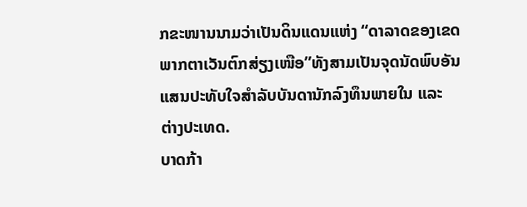ກຂະໜານນາມວ່າເປັນດິນແດນແຫ່ງ “ດາລາດຂອງເຂດພາກຕາເວັນຕົກສ່ຽງເໜືອ”ທັງສາມເປັນຈຸດນັດພົບອັນແສນປະທັບໃຈສໍາລັບບັນດານັກລົງທຶນພາຍໃນ ແລະ ຕ່າງປະເທດ.
ບາດກ້າ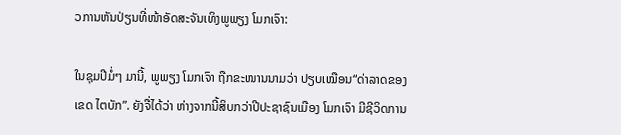ວການຫັນປ່ຽນທີ່ໜ້າອັດສະຈັນເທິງພູພຽງ ໂມກເຈົາ:

ໃນຊຸມປີມໍ່ໆ ມານີ້, ພູພຽງ ໂມກເຈົາ ຖືກຂະໜານນາມວ່າ ປຽບເໝືອນ“ດ່າລາດຂອງເຂດ ໄຕບັກ”. ຍັງຈື່ໄດ້ວ່າ ຫ່າງຈາກນີ້ສິບກວ່າປີປະຊາຊົນເມືອງ ໂມກເຈົາ ມີຊີວິດການ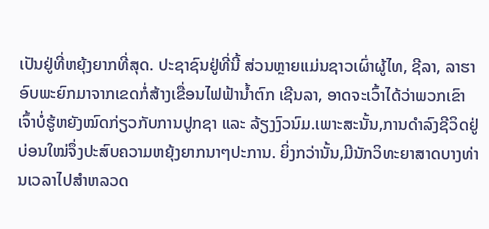ເປັນຢູ່ທີ່ຫຍຸ້ງຍາກທີ່ສຸດ. ປະຊາຊົນຢູ່ທີ່ນີ້ ສ່ວນຫຼາຍແມ່ນຊາວເຜົ່າຜູ້ໄທ, ຊີລາ, ລາຮາ ອົບພະຍົກມາຈາກເຂດກໍ່ສ້າງເຂື່ອນໄຟຟ້ານ້ຳຕົກ ເຊີນລາ, ອາດຈະເວົ້າໄດ້ວ່າພວກເຂົາເຈົ້າບໍ່ຮູ້ຫຍັງໝົດກ່ຽວກັບການປູກຊາ ແລະ ລ້ຽງງົວນົມ.ເພາະສະນັ້ນ,ການດໍາລົງຊີວິດຢູ່ບ່ອນໃໝ່ຈຶ່ງປະສົບຄວາມຫຍຸ້ງຍາກນາໆປະການ. ຍິ່ງກວ່ານັ້ນ,ມີນັກວິທະຍາສາດບາງທ່ານເວລາໄປສໍາຫລວດ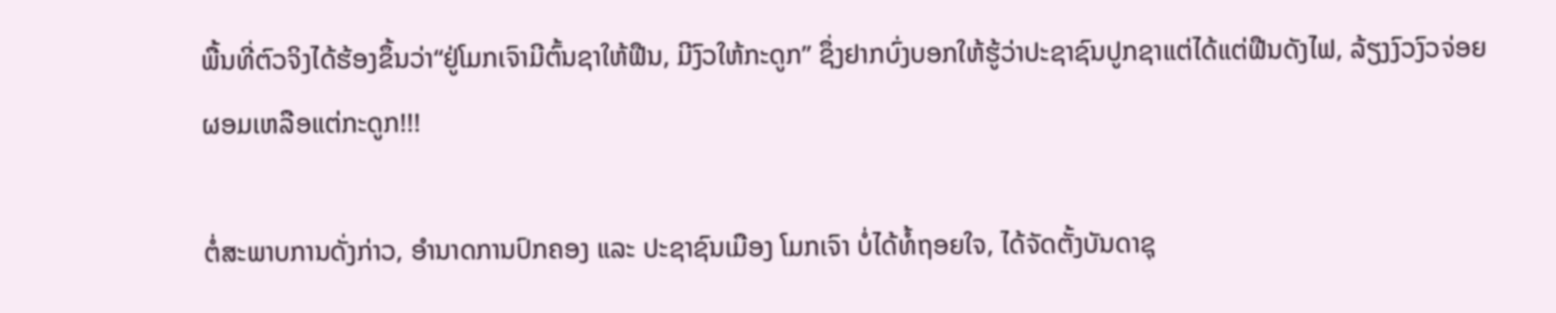ພື້ນທີ່ຕົວຈິງໄດ້ຮ້ອງຂຶ້ນວ່າ“ຢູ່ໂມກເຈົາມີຕົ້ນຊາໃຫ້ຟືນ, ມີງົວໃຫ້ກະດູກ” ຊຶ່ງຢາກບົ່ງບອກໃຫ້ຮູ້ວ່າປະຊາຊົນປູກຊາແຕ່ໄດ້ແຕ່ຟືນດັງໄຟ, ລ້ຽງງົວງົວຈ່ອຍຜອມເຫລືອແຕ່ກະດູກ!!!

ຕໍ່ສະພາບການດັ່ງກ່າວ, ອຳນາດການປົກຄອງ ແລະ ປະຊາຊົນເມືອງ ໂມກເຈົາ ບໍ່ໄດ້ທໍ້ຖອຍໃຈ, ໄດ້ຈັດຕັ້ງບັນດາຊຸ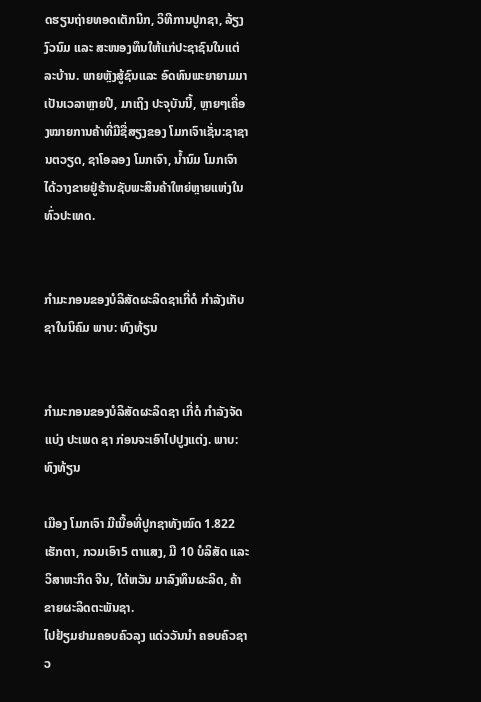ດຮຽນຖ່າຍທອດເຕັກນິກ, ວິທີການປູກຊາ, ລ້ຽງງົວນົມ ແລະ ສະໜອງທຶນໃຫ້ແກ່ປະຊາຊົນໃນແຕ່ລະບ້ານ. ພາຍຫຼັງສູ້ຊົນແລະ ອົດທົນພະຍາຍາມມາເປັນເວລາຫຼາຍປີ, ມາເຖິງ ປະຈຸບັນນີ້, ຫຼາຍໆເຄື່ອງໝາຍການຄ້າທີ່ມີຊື່ສຽງຂອງ ໂມກເຈົາເຊັ່ນ:ຊາຊານຕວຽດ, ຊາໂອລອງ ໂມກເຈົາ, ນ້ຳນົມ ໂມກເຈົາ ໄດ້ວາງຂາຍຢູ່ຮ້ານຊັບພະສິນຄ້າໃຫຍ່ຫຼາຍແຫ່ງໃນທົ່ວປະເທດ.


ກຳມະກອນຂອງບໍລິສັດຜະລິດຊາເກີ່ດໍ ກຳລັງເກັບຊາໃນນິຄົມ ພາບ: ທົງທ້ຽນ


ກຳມະກອນຂອງບໍລິສັດຜະລິດຊາ ເກີ່ດໍ ກຳລັງຈັດແບ່ງ ປະເພດ ຊາ ກ່ອນຈະເອົາໄປປູງແຕ່ງ. ພາບ: ທົງທ້ຽນ

ເມືອງ ໂມກເຈົາ ມີເນື້ອທີ່ປູກຊາທັງໝົດ 1.822 ເຮັກຕາ, ກວມເອົາ5 ຕາແສງ, ມີ 10 ບໍລິສັດ ແລະ ວິສາຫະກິດ ຈີນ, ໃຕ້ຫວັນ ມາລົງທຶນຜະລິດ, ຄ້າຂາຍຜະລິດຕະພັນຊາ.
ໄປຢ້ຽມຢາມຄອບຄົວລຸງ ແດ່ວວັນນຳ ຄອບຄົວຊາວ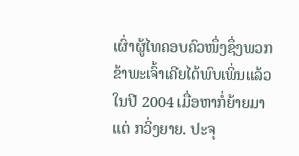ເຜົ່າຜູ້ໄທຄອບຄົວໜຶ່ງຊຶ່ງພວກຂ້າພະເຈົ້າເຄີຍໄດ້ພົບເພິ່ນແລ້ວໃນປີ 2004 ເມື່ອຫາກໍ່ຍ້າຍມາແຕ່ ກວິ່ງຍາຍ. ປະຈຸ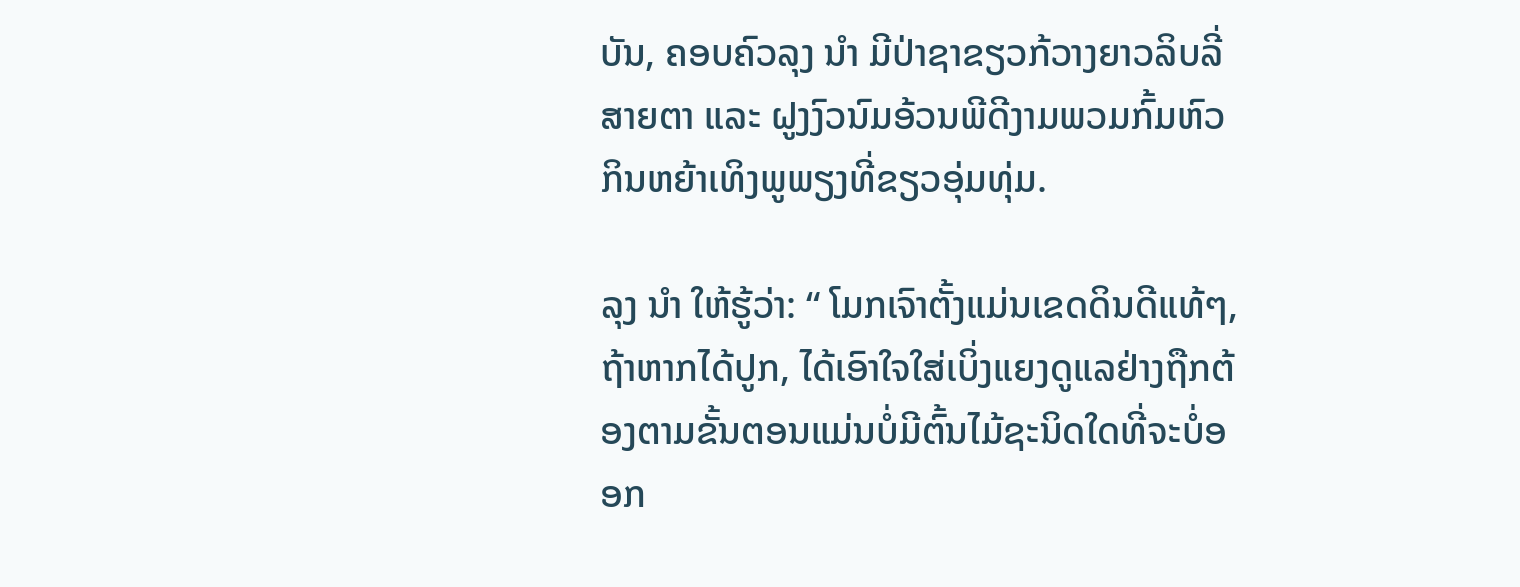ບັນ, ຄອບຄົວລຸງ ນຳ ມີປ່າຊາຂຽວກ້ວາງຍາວລິບລີ່ສາຍຕາ ແລະ ຝູງງົວນົມອ້ວນພີດີງາມພວມກົ້ມຫົວກິນຫຍ້າເທິງພູພຽງທີ່ຂຽວອຸ່ມທຸ່ມ.

ລຸງ ນຳ ໃຫ້ຮູ້ວ່າ: “ ໂມກເຈົາຕັ້ງແມ່ນເຂດດິນດີແທ້ໆ, ຖ້າຫາກໄດ້ປູກ, ໄດ້ເອົາໃຈໃສ່ເບິ່ງແຍງດູແລຢ່າງຖືກຕ້ອງຕາມຂັ້ນຕອນແມ່ນບໍ່ມີຕົ້ນໄມ້ຊະນິດໃດທີ່ຈະບໍ່ອອກ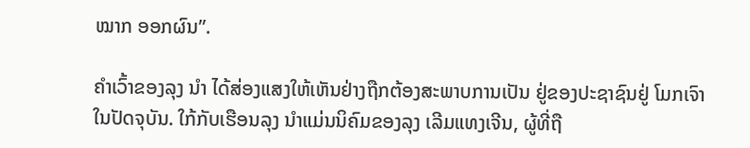ໝາກ ອອກຜົນ”.

ຄຳເວົ້າຂອງລຸງ ນຳ ໄດ້ສ່ອງແສງໃຫ້ເຫັນຢ່າງຖືກຕ້ອງສະພາບການເປັນ ຢູ່ຂອງປະຊາຊົນຢູ່ ໂມກເຈົາ ໃນປັດຈຸບັນ. ໃກ້ກັບເຮືອນລຸງ ນຳແມ່ນນິຄົມຂອງລຸງ ເລີມແທງເຈີນ, ຜູ້ທີ່ຖື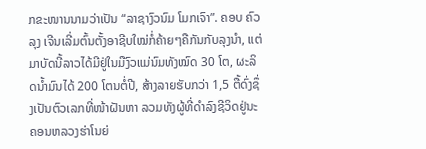ກຂະໜານນາມວ່າເປັນ “ລາຊາງົວນົມ ໂມກເຈົາ”. ຄອບ ຄົວລຸງ ເຈີນເລີ່ມຕົ້ນຕັ້ງອາຊີບໃໝ່ກໍ່ຄ້າຍໆຄືກັນກັບລຸງນໍາ, ແຕ່ມາບັດນີ້ລາວໄດ້ມີຢູ່ໃນມືງົວແມ່ນົມທັງໝົດ 30 ໂຕ, ຜະລິດນ້ຳມົນໄດ້ 200 ໂຕນຕໍ່ປີ, ສ້າງລາຍຮັບກວ່າ 1,5 ຕື້ດົ່ງຊຶ່ງເປັນຕົວເລກທີ່ໜ້າຝັນຫາ ລວມທັງຜູ້ທີ່ດໍາລົງຊີວິດຢູ່ນະຄອນຫລວງຮ່າໂນຍ່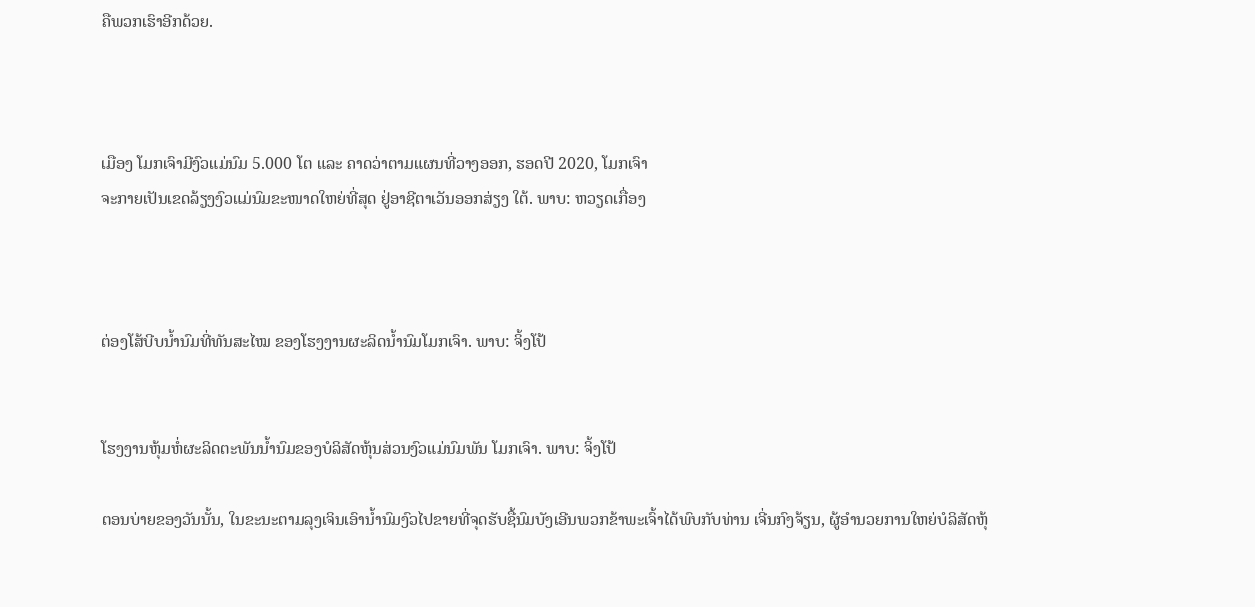ຄືພວກເຮົາອີກດ້ວຍ.



ເມືອງ ໂມກເຈົາມີງົວແມ່ນົມ 5.000 ໂຕ ແລະ ຄາດວ່າຕາມແຜນທີ່ວາງອອກ, ຮອດປີ 2020, ໂມກເຈົາ
ຈະກາຍເປັນເຂດລ້ຽງງົວແມ່ນົມຂະໜາດໃຫຍ່ທີ່ສຸດ ຢູ່ອາຊີຕາເວັນອອກສ່ຽງ ໃຕ້. ພາບ: ຫວຽດເກື່ອງ



ຕ່ອງໂສ້ບີບນ້ຳນົມທີ່ທັນສະໄໝ ຂອງໂຮງງານຜະລິດນ້ຳນົມໂມກເຈົາ. ພາບ: ຈິ້ງໂປ້


ໂຮງງານຫຸ້ມຫໍ່ຜະລິດຕະພັນນ້ຳນົມຂອງບໍລິສັດຫຸ້ນສ່ວນງົວແມ່ນົມພັນ ໂມກເຈົາ. ພາບ: ຈິ້ງໂປ້

ຕອນບ່າຍຂອງວັນນັ້ນ, ໃນຂະນະຕາມລຸງເຈິນເອົານໍ້ານົມງົວໄປຂາຍທີ່ຈຸດຮັບຊື້ນົມບັງເອີນພວກຂ້າພະເຈົ້າໄດ້ພົບກັບທ່ານ ເຈີ່ນກົງຈ້ຽນ, ຜູ້ອຳນວຍການໃຫຍ່ບໍລິສັດຫຸ້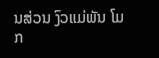ນສ່ວນ ງົວແມ່ພັນ ໂມກ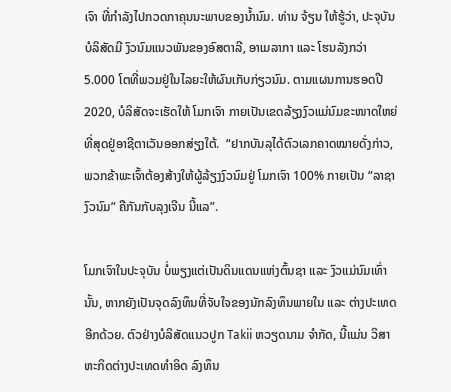ເຈົາ ທີ່ກໍາລັງໄປກວດກາຄຸນນະພາບຂອງນ້ຳນົມ. ທ່ານ ຈ້ຽນ ໃຫ້ຮູ້ວ່າ, ປະຈຸບັນບໍລິສັດມີ ງົວນົມແນວພັນຂອງອົສຕາລີ, ອາເມລາກາ ແລະ ໂຮນລັງກວ່າ 5.000 ໂຕທີ່ພວມຢູ່ໃນໄລຍະໃຫ້ຜົນເກັບກ່ຽວນົມ. ຕາມແຜນການຮອດປີ 2020, ບໍລິສັດຈະເຮັດໃຫ້ ໂມກເຈົາ ກາຍເປັນເຂດລ້ຽງງົວແມ່ນົມຂະໜາດໃຫຍ່ທີ່ສຸດຢູ່ອາຊີຕາເວັນອອກສ່ຽງໃຕ້.  “ຢາກບັນລຸໄດ້ຕົວເລກຄາດໝາຍດັ່ງກ່າວ, ພວກຂ້າພະເຈົ້າຕ້ອງສ້າງໃຫ້ຜູ້ລ້ຽງງົວນົມຢູ່ ໂມກເຈົາ 100% ກາຍເປັນ “ລາຊາງົວນົມ” ຄືກັນກັບລຸງເຈີນ ນີ້ແລ”.

ໂມກເຈົາໃນປະຈຸບັນ ບໍ່ພຽງແຕ່ເປັນດິນແດນແຫ່ງຕົ້ນຊາ ແລະ ງົວແມ່ນົມເທົ່ານັ້ນ, ຫາກຍັງເປັນຈຸດລົງທຶນທີ່ຈັບໃຈຂອງນັກລົງທຶນພາຍໃນ ແລະ ຕ່າງປະເທດອີກດ້ວຍ. ຕົວຢ່າງບໍລິສັດແນວປູກ Takii ຫວຽດນາມ ຈຳກັດ, ນີ້ແມ່ນ ວິສາຫະກິດຕ່າງປະເທດທຳອິດ ລົງທຶນ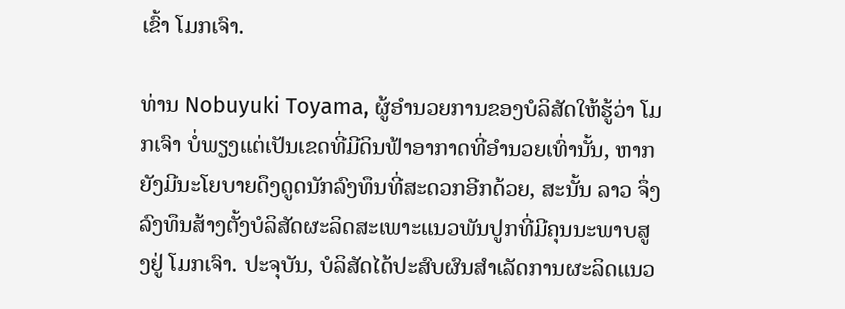ເຂົ້າ ໂມກເຈົາ.

ທ່ານ Nobuyuki Toyama, ຜູ້ອຳນວຍການຂອງບໍລິສັດໃຫ້ຮູ້ວ່າ ໂມກເຈົາ ບໍ່ພຽງແຕ່ເປັນເຂດທີ່ມີດິນຟ້າອາກາດທີ່ອຳນວຍເທົ່ານັ້ນ, ຫາກຍັງມີນະໂຍບາຍດຶງດູດນັກລົງທຶນທີ່ສະດວກອີກດ້ວຍ, ສະນັ້ນ ລາວ ຈຶ່ງລົງທຶນສ້າງຕັ້ງບໍລິສັດຜະລິດສະເພາະແນວພັນປູກທີ່ມີຄຸນນະພາບສູງຢູ່ ໂມກເຈົາ. ປະຈຸບັນ, ບໍລິສັດໄດ້ປະສົບຜົນສຳເລັດການຜະລິດແນວ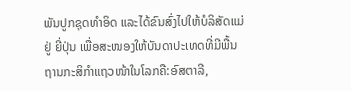ພັນປູກຊຸດທຳອິດ ແລະໄດ້ຂົນສົ່ງໄປໃຫ້ບໍລິສັດແມ່ຢູ່ ຍີ່ປຸ່ນ ເພື່ອສະໜອງໃຫ້ບັນດາປະເທດທີ່ມີພື້ນຖານກະສິກຳແຖວໜ້າໃນໂລກຄື:ອົສຕາລີ,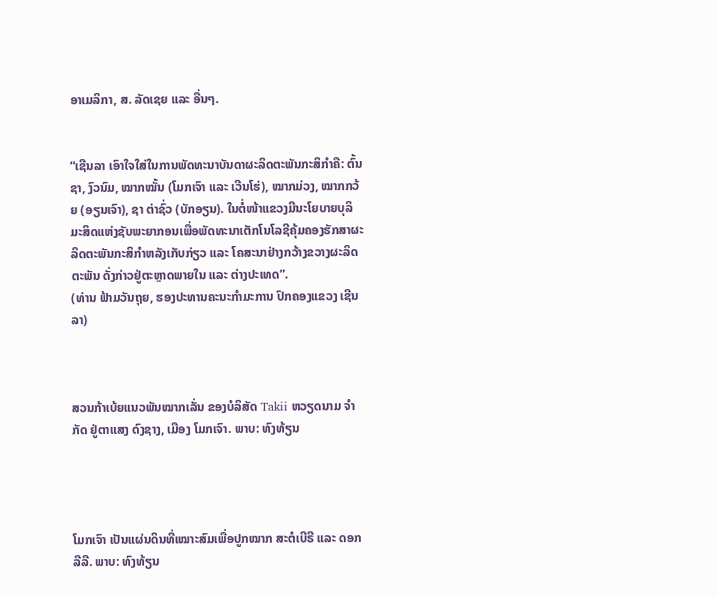ອາເມລິກາ, ສ. ລັດເຊຍ ແລະ ອື່ນໆ.


“ເຊີນລາ ເອົາໃຈໃສ່ໃນການພັດທະນາບັນດາຜະລິດຕະພັນກະສິກຳຄື: ຕົ້ນຊາ, ງົວນົມ, ໝາກໝັ້ນ (ໂມກເຈົາ ແລະ ເວີນໂຮ່), ໝາກມ່ວງ, ໝາກກວ້ຍ (ອຽນເຈົາ), ຊາ ຕ່າຊົ່ວ (ບັກອຽນ). ໃນຕໍ່ໜ້າແຂວງມີນະໂຍບາຍບຸລິມະສິດແຫ່ງຊັບພະຍາກອນເພື່ອພັດທະນາເຕັກໂນໂລຊີຄຸ້ມຄອງຮັກສາຜະລິດຕະພັນກະສິກຳຫລັງເກັບກ່ຽວ ແລະ ໂຄສະນາຢ່າງກວ້າງຂວາງຜະລິດຕະພັນ ດັ່ງກ່າວຢູ່ຕະຫຼາດພາຍໃນ ແລະ ຕ່າງປະເທດ”.
(ທ່ານ ຟ້າມວັນຖຸຍ, ຮອງປະທານຄະນະກຳມະການ ປົກຄອງແຂວງ ເຊີນລາ)



ສວນກ້າເບ້ຍແນວພັນໝາກເລັ່ນ ຂອງບໍລິສັດ Takii ຫວຽດນາມ ຈຳກັດ ຢູ່ຕາແສງ ດົງຊາງ, ເມືອງ ໂມກເຈົາ. ພາບ: ທົງທ້ຽນ




ໂມກເຈົາ ເປັນແຜ່ນດິນທີ່ເໝາະສົມເພື່ອປູກໝາກ ສະຕໍເບີຣີ ແລະ ດອກລີລີ. ພາບ: ທົງທ້ຽນ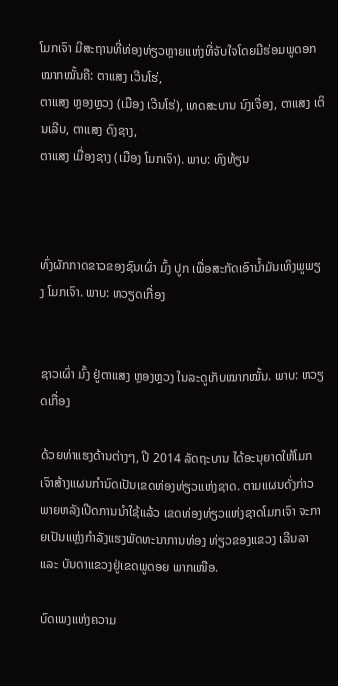ໂມກເຈົາ ມີສະຖານທີ່ທ່ອງທ່ຽວຫຼາຍແຫ່ງທີ່ຈັບໃຈໂດຍມີຮ່ອມພູດອກໝາກໝັ້ນຄື: ຕາແສງ ເວີນໂຮ່,
ຕາແສງ ຫຼອງຫຼວງ (ເມືອງ ເວີນໂຮ່), ເທດສະບານ ນົງເຈື່ອງ, ຕາແສງ ເຕິນເລີບ, ຕາແສງ ດົງຊາງ,
ຕາແສງ ເມື່ອງຊາງ (ເມືອງ ໂມກເຈົາ). ພາບ: ທົງທ້ຽນ



ທົ່ງຜັກກາດຂາວຂອງຊົນເຜົ່າ ມົ້ງ ປູກ ເພື່ອສະກັດເອົານ້ຳມັນເທິງພູພຽງ ໂມກເຈົາ. ພາບ: ຫວຽດເກື່ອງ


ຊາວເຜົ່າ ມົ້ງ ຢູ່ຕາແສງ ຫຼອງຫຼວງ ໃນລະດູເກັບໝາກໝັ້ນ. ພາບ: ຫວຽດເກື່ອງ

ດ້ວຍທ່າແຮງດ້ານຕ່າງໆ, ປີ 2014 ລັດຖະບານ ໄດ້ອະນຸຍາດໃຫ້ໂມກເຈົາສ້າງແຜນກໍານົດເປັນເຂດທ່ອງທ່ຽວແຫ່ງຊາດ. ຕາມແຜນດັ່ງກ່າວ ພາຍຫລັງເປີດການນໍາໃຊ້ແລ້ວ ເຂດທ່ອງທ່ຽວແຫ່ງຊາດໂມກເຈົາ ຈະກາຍເປັນແຫຼ່ງກຳລັງແຮງພັດທະນາການທ່ອງ ທ່ຽວຂອງແຂວງ ເລີນລາ ແລະ ບັນດາແຂວງຢູ່ເຂດພູດອຍ ພາກເໜືອ.

ບົດເພງແຫ່ງຄວາມ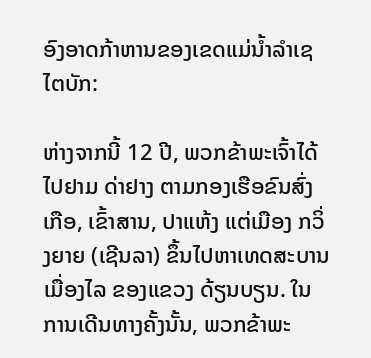ອົງອາດກ້າຫານຂອງເຂດແມ່ນ້ຳລຳເຊ ໄຕບັກ:

ຫ່າງຈາກນີ້ 12 ປີ, ພວກຂ້າພະເຈົ້າໄດ້ໄປຢາມ ດ່າຢາງ ຕາມກອງເຮືອຂົນສົ່ງເກືອ, ເຂົ້າສານ, ປາແຫ້ງ ແຕ່ເມືອງ ກວິ່ງຍາຍ (ເຊີນລາ) ຂຶ້ນໄປຫາເທດສະບານ ເມື່ອງໄລ ຂອງແຂວງ ດ້ຽນບຽນ. ໃນການເດີນທາງຄັ້ງນັ້ນ, ພວກຂ້າພະ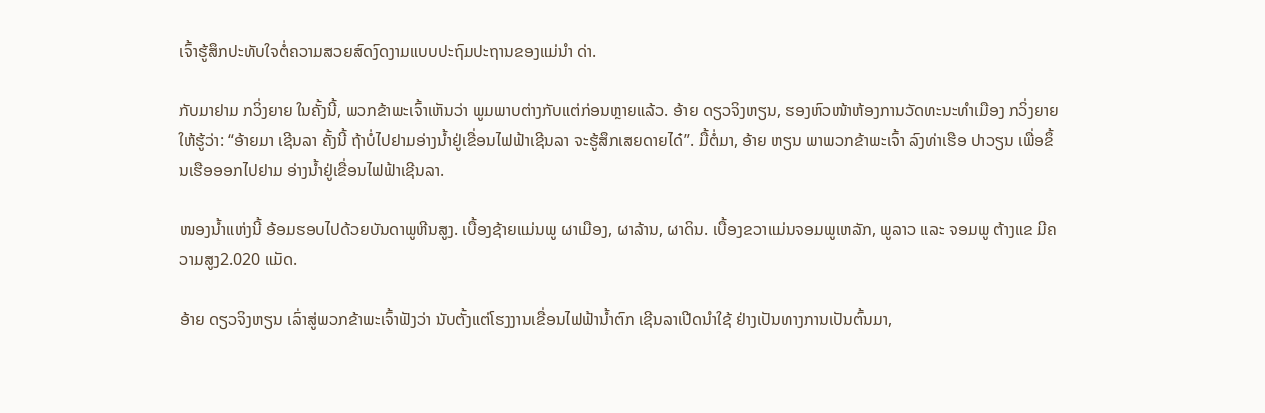ເຈົ້າຮູ້ສຶກປະທັບໃຈຕໍ່ຄວາມສວຍສົດງົດງາມແບບປະຖົມປະຖານຂອງແມ່ນຳ ດ່າ.

ກັບມາຢາມ ກວິ່ງຍາຍ ໃນຄັ້ງນີ້, ພວກຂ້າພະເຈົ້າເຫັນວ່າ ພູມພາບຕ່າງກັບແຕ່ກ່ອນຫຼາຍແລ້ວ. ອ້າຍ ດຽວຈິງຫຽນ, ຮອງຫົວໜ້າຫ້ອງການວັດທະນະທຳເມືອງ ກວິ່ງຍາຍ ໃຫ້ຮູ້ວ່າ: “ອ້າຍມາ ເຊີນລາ ຄັ້ງນີ້ ຖ້າບໍ່ໄປຢາມອ່າງນ້ຳຢູ່ເຂື່ອນໄຟຟ້າເຊີນລາ ຈະຮູ້ສຶກເສຍດາຍໄດ໋”. ມື້ຕໍ່ມາ, ອ້າຍ ຫຽນ ພາພວກຂ້າພະເຈົ້າ ລົງທ່າເຮືອ ປາວຽນ ເພື່ອຂຶ້ນເຮືອອອກໄປຢາມ ອ່າງນ້ຳຢູ່ເຂື່ອນໄຟຟ້າເຊີນລາ.

ໜອງນ້ຳແຫ່ງນີ້ ອ້ອມຮອບໄປດ້ວຍບັນດາພູຫີນສູງ. ເບື້ອງຊ້າຍແມ່ນພູ ຜາເມືອງ, ຜາລ້ານ, ຜາດິນ. ເບື້ອງຂວາແມ່ນຈອມພູເຫລັກ, ພູລາວ ແລະ ຈອມພູ ຕ້າງແຂ ມີຄວາມສູງ2.020 ແມັດ.

ອ້າຍ ດຽວຈິງຫຽນ ເລົ່າສູ່ພວກຂ້າພະເຈົ້າຟັງວ່າ ນັບຕັ້ງແຕ່ໂຮງງານເຂື່ອນໄຟຟ້ານໍ້າຕົກ ເຊີນລາເປີດນໍາໃຊ້ ຢ່າງເປັນທາງການເປັນຕົ້ນມາ,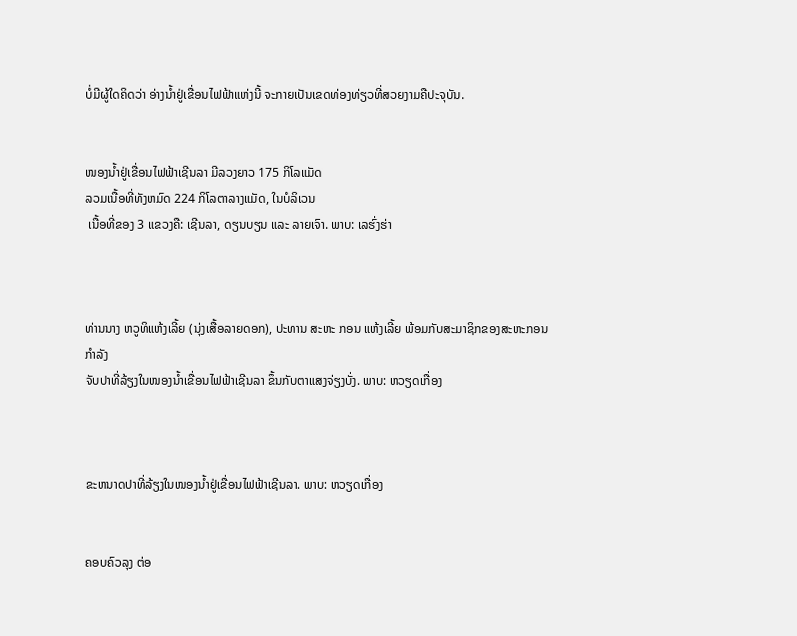ບໍ່ມີຜູ້ໃດຄິດວ່າ ອ່າງນ້ຳຢູ່ເຂື່ອນໄຟຟ້າແຫ່ງນີ້ ຈະກາຍເປັນເຂດທ່ອງທ່ຽວທີ່ສວຍງາມຄືປະຈຸບັນ.


ໜອງນ້ຳຢູ່ເຂື່ອນໄຟຟ້າເຊີນລາ ມີລວງຍາວ 175 ກິໂລແມັດ
ລວມເນື້ອທີ່ທັງຫມົດ 224 ກິໂລຕາລາງແມັດ, ໃນບໍລິເວນ
 ເນື້ອທີ່ຂອງ 3 ແຂວງຄື: ເຊີນລາ, ດຽນບຽນ ແລະ ລາຍເຈົາ. ພາບ: ເລຮົ່ງຮ່າ



ທ່ານນາງ ຫວູທິແຫ້ງເລີ້ຍ (ນຸ່ງເສື້ອລາຍດອກ), ປະທານ ສະຫະ ກອນ ແຫ້ງເລີ້ຍ ພ້ອມກັບສະມາຊິກຂອງສະຫະກອນ
ກຳລັງ
ຈັບປາທີ່ລ້ຽງໃນໜອງນ້ຳເຂື່ອນໄຟຟ້າເຊີນລາ ຂຶ້ນກັບຕາແສງຈ່ຽງບັ່ງ. ພາບ: ຫວຽດເກື່ອງ



ຂະຫນາດປາທີ່ລ້ຽງໃນໜອງນ້ຳຢູ່ເຂື່ອນໄຟຟ້າເຊີນລາ. ພາບ: ຫວຽດເກື່ອງ


ຄອບຄົວລຸງ ຕ່ອ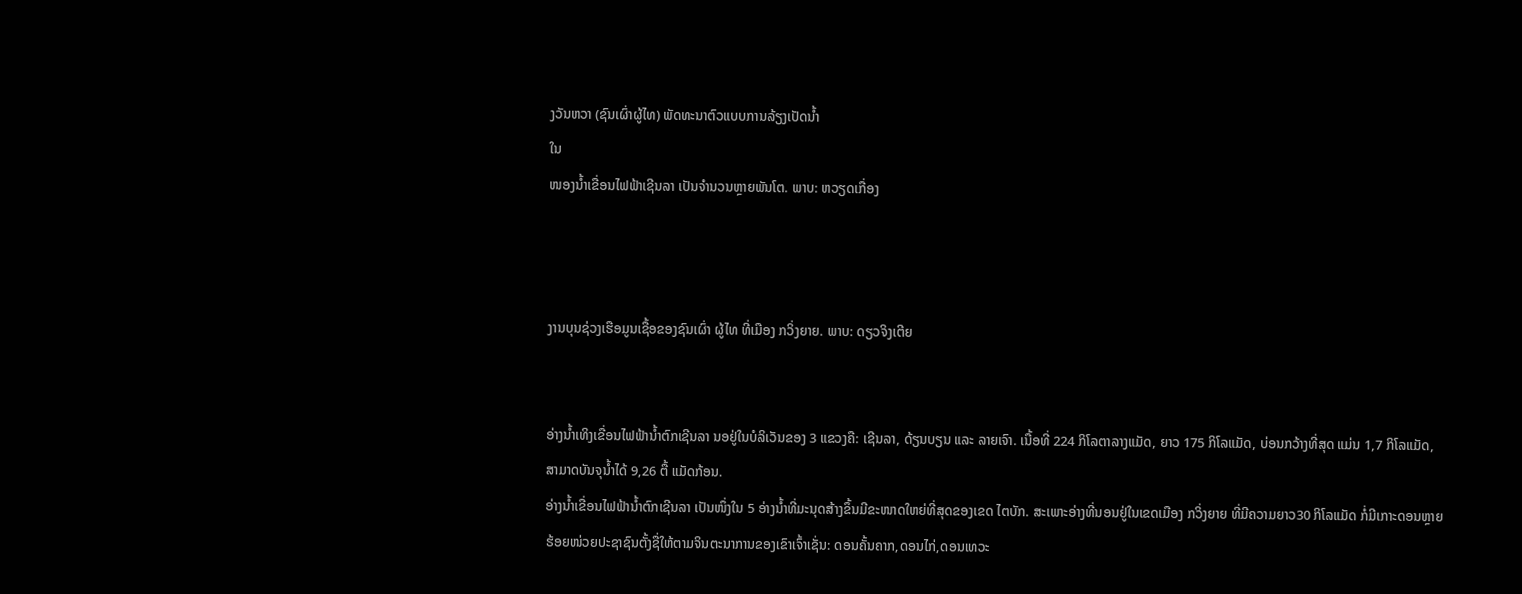ງວັນຫວາ (ຊົນເຜົ່າຜູ້ໄທ) ພັດທະນາຕົວແບບການລ້ຽງເປັດນ້ຳ
ໃນ
ໜອງນ້ຳເຂື່ອນໄຟຟ້າເຊີນລາ ເປັນຈຳນວນຫຼາຍພັນໂຕ. ພາບ: ຫວຽດເກື່ອງ



ງານບຸນຊ່ວງເຮືອມູນເຊື້ອຂອງຊົນເຜົ່າ ຜູ້ໄທ ທີ່ເມືອງ ກວິ່ງຍາຍ. ພາບ: ດຽວຈິງເຕີຍ


ອ່າງນໍ້າເທິງເຂື່ອນໄຟຟ້ານໍ້າຕົກເຊີນລາ ນອຢູ່ໃນບໍລິເວັນຂອງ 3 ແຂວງຄື: ເຊີນລາ, ດ້ຽນບຽນ ແລະ ລາຍເຈົາ. ເນື້ອທີ່ 224 ກິໂລຕາລາງແມັດ, ຍາວ 175 ກິໂລແມັດ, ບ່ອນກວ້າງທີ່ສຸດ ແມ່ນ 1,7 ກິໂລແມັດ, ສາມາດບັນຈຸນ້ຳໄດ້ 9,26 ຕື້ ແມັດກ້ອນ.
ອ່າງນໍ້າເຂື່ອນໄຟຟ້ານໍ້າຕົກເຊີນລາ ເປັນໜຶ່ງໃນ 5 ອ່າງນ້ຳທີ່ມະນຸດສ້າງຂຶ້ນມີຂະໜາດໃຫຍ່ທີ່ສຸດຂອງເຂດ ໄຕບັກ. ສະເພາະອ່າງທີ່ນອນຢູ່ໃນເຂດເມືອງ ກວິ່ງຍາຍ ທີ່ມີຄວາມຍາວ30 ກິໂລແມັດ ກໍ່ມີເກາະດອນຫຼາຍຮ້ອຍໜ່ວຍປະຊາຊົນຕັ້ງຊື່ໃຫ້ຕາມຈິນຕະນາການຂອງເຂົາເຈົ້າເຊັ່ນ: ດອນຄັ້ນຄາກ,ດອນໄກ່,ດອນເທວະ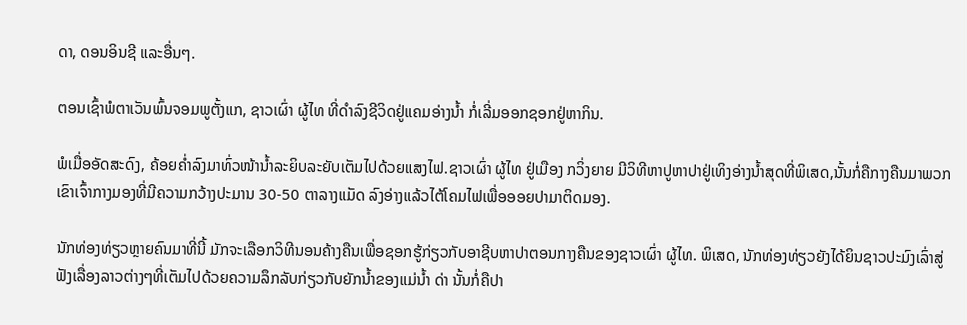ດາ, ດອນອິນຊີ ແລະອື່ນໆ.

ຕອນເຊົ້າພໍຕາເວັນພົ້ນຈອມພູຕັ້ງແກ, ຊາວເຜົ່າ ຜູ້ໄທ ທີ່ດໍາລົງຊີວິດຢູ່ແຄມອ່າງນ້ຳ ກໍ່ເລີ່ມອອກຊອກຢູ່ຫາກິນ.

ພໍເມື່ອອັດສະດົງ, ຄ້ອຍຄໍ່າລົງມາທົ່ວໜ້ານໍ້າລະຍິບລະຍັບເຕັມໄປດ້ວຍແສງໄຟ.ຊາວເຜົ່າ ຜູ້ໄທ ຢູ່ເມືອງ ກວິ່ງຍາຍ ມີວິທີຫາປູຫາປາຢູ່ເທິງອ່າງນໍ້າສຸດທີ່ພິເສດ,ນັ້ນກໍ່ຄືກາງຄືນມາພວກເຂົາເຈົ້າກາງມອງທີ່ມີຄວາມກວ້າງປະມານ 30-50 ຕາລາງແມັດ ລົງອ່າງແລ້ວໄຕ້ໂຄມໄຟເພື່ອອອຍປາມາຕິດມອງ.

ນັກທ່ອງທ່ຽວຫຼາຍຄົນມາທີ່ນີ້ ມັກຈະເລືອກວິທີນອນຄ້າງຄືນເພື່ອຊອກຮູ້ກ່ຽວກັບອາຊີບຫາປາຕອນກາງຄືນຂອງຊາວເຜົ່າ ຜູ້ໄທ. ພິເສດ, ນັກທ່ອງທ່ຽວຍັງໄດ້ຍິນຊາວປະມົງເລົ່າສູ່ຟັງເລື່ອງລາວຕ່າງໆທີ່ເຕັມໄປດ້ວຍຄວາມລຶກລັບກ່ຽວກັບຍັກນ້ຳຂອງແມ່ນ້ຳ ດ່າ ນັ້ນກໍ່ຄືປາ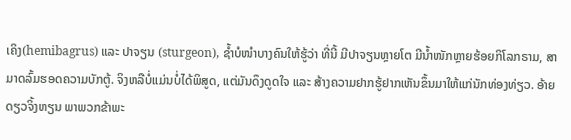ເຄິງ(hemibagrus) ແລະ ປາຈຽນ (sturgeon), ຊໍ້າບໍໜໍາບາງຄົນໃຫ້ຮູ້ວ່າ ທີ່ນີ້ ມີປາຈຽນຫຼາຍໂຕ ມີນ້ຳໜັກຫຼາຍຮ້ອຍກິໂລກຣາມ, ສາມາດລົ້ມຮອດຄວາມບັກຕູ້. ຈິງຫລືບໍ່ແມ່ນບໍ່ໄດ້ພິສູດ, ແຕ່ມັນດຶງດູດໃຈ ແລະ ສ້າງຄວາມຢາກຮູ້ຢາກເຫັນຂຶ້ນມາໃຫ້ແກ່ນັກທ່ອງທ່ຽວ. ອ້າຍດຽວຈິ້ງຫຽນ ພາພວກຂ້າພະ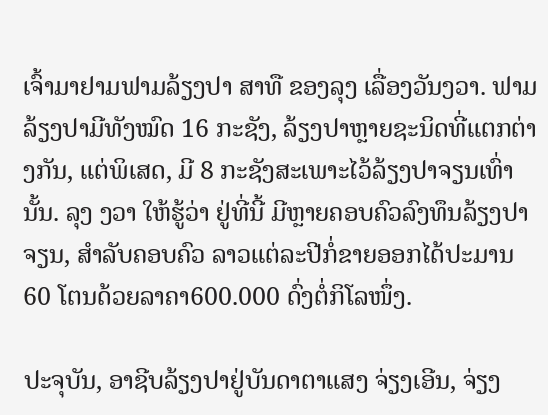ເຈົ້າມາຢາມຟາມລ້ຽງປາ ສາທື ຂອງລຸງ ເລື່ອງວັນງວາ. ຟາມລ້ຽງປາມີທັງໝົດ 16 ກະຊັງ, ລ້ຽງປາຫຼາຍຊະນິດທີ່ແຕກຕ່າງກັນ, ແຕ່ພິເສດ, ມີ 8 ກະຊັງສະເພາະໄວ້ລ້ຽງປາຈຽນເທົ່ານັ້ນ. ລຸງ ງວາ ໃຫ້ຮູ້ວ່າ ຢູ່ທີ່ນີ້ ມີຫຼາຍຄອບຄົວລົງທຶນລ້ຽງປາຈຽນ, ສຳລັບຄອບຄົວ ລາວແຕ່ລະປີກໍ່ຂາຍອອກໄດ້ປະມານ 60 ໂຕນດ້ວຍລາຄາ600.000 ດົ່ງຕໍ່ກິໂລໜຶ່ງ.

ປະຈຸບັນ, ອາຊີບລ້ຽງປາຢູ່ບັນດາຕາແສງ ຈ່ຽງເອີນ, ຈ່ຽງ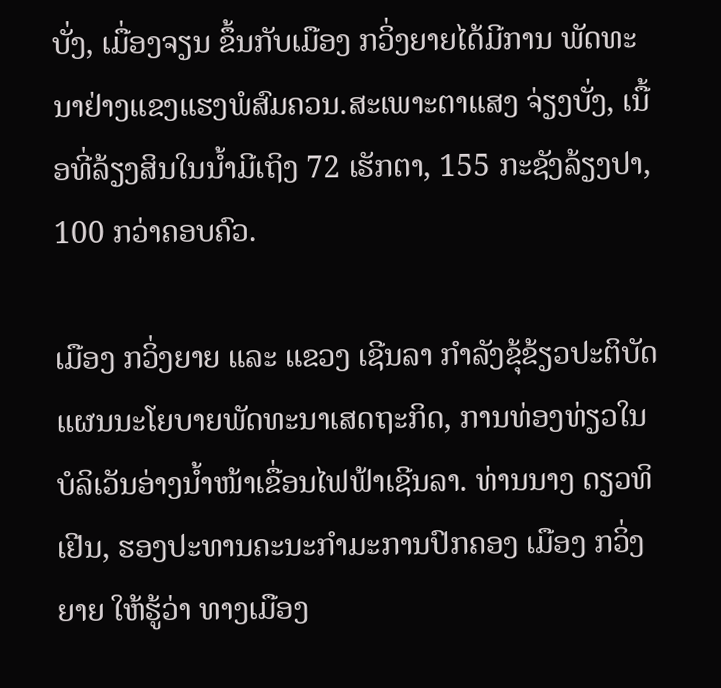ບັ່ງ, ເມື່ອງຈຽນ ຂຶ້ນກັບເມືອງ ກວິ່ງຍາຍໄດ້ມີການ ພັດທະນາຢ່າງແຂງແຮງພໍສົມຄວນ.ສະເພາະຕາແສງ ຈ່ຽງບັ່ງ, ເນື້ອທີ່ລ້ຽງສິນໃນນ້ຳມີເຖິງ 72 ເຮັກຕາ, 155 ກະຊັງລ້ຽງປາ, 100 ກວ່າຄອບຄົວ.

ເມືອງ ກວິ່ງຍາຍ ແລະ ແຂວງ ເຊີນລາ ກຳລັງຂຸ້ຂ້ຽວປະຕິບັດແຜນນະໂຍບາຍພັດທະນາເສດຖະກິດ, ການທ່ອງທ່ຽວໃນ ບໍລິເວັນອ່າງນໍ້າໜ້າເຂື່ອນໄຟຟ້າເຊີນລາ. ທ່ານນາງ ດຽວທິເຢີນ, ຮອງປະທານຄະນະກຳມະການປົກຄອງ ເມືອງ ກວິ່ງຍາຍ ໃຫ້ຮູ້ວ່າ ທາງເມືອງ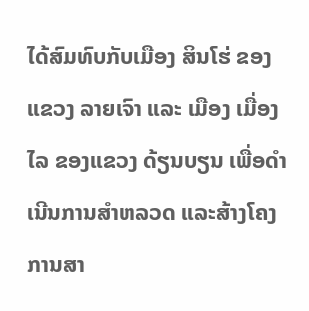ໄດ້ສົມທົບກັບເມືອງ ສິນໂຮ່ ຂອງແຂວງ ລາຍເຈົາ ແລະ ເມືອງ ເມື່ອງໄລ ຂອງແຂວງ ດ້ຽນບຽນ ເພື່ອດໍາເນີນການສໍາຫລວດ ແລະສ້າງໂຄງການສາ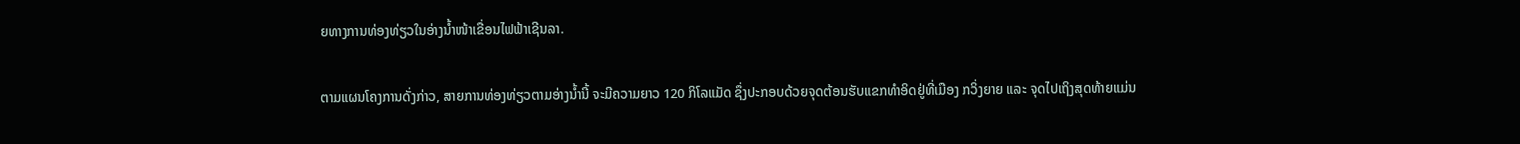ຍທາງການທ່ອງທ່ຽວໃນອ່າງນໍ້າໜ້າເຂື່ອນໄຟຟ້າເຊີນລາ.

ຕາມແຜນໂຄງການດັ່ງກ່າວ, ສາຍການທ່ອງທ່ຽວຕາມອ່າງນ້ຳນີ້ ຈະມີຄວາມຍາວ 120 ກິໂລແມັດ ຊຶ່ງປະກອບດ້ວຍຈຸດຕ້ອນຮັບແຂກທໍາອິດຢູ່ທີ່ເມືອງ ກວິ່ງຍາຍ ແລະ ຈຸດໄປເຖິງສຸດທ້າຍແມ່ນ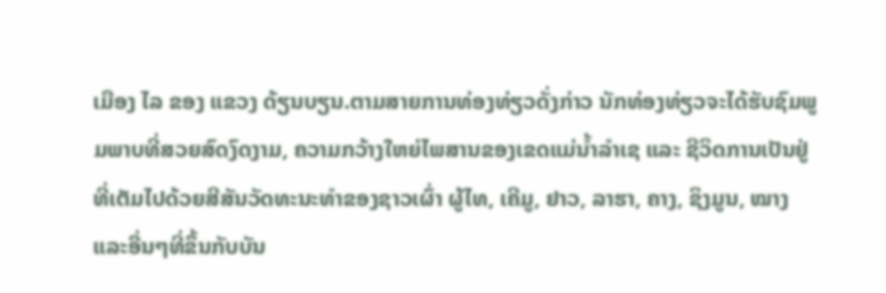ເມືອງ ໄລ ຂອງ ແຂວງ ດ້ຽນບຽນ.ຕາມສາຍການທ່ອງທ່ຽວດັ່ງກ່າວ ນັກທ່ອງທ່ຽວຈະໄດ້ຮັບຊົມພູມພາບທີ່ສວຍສົດງົດງາມ, ຄວາມກວ້າງໃຫຍ່ໄພສານຂອງເຂດແມ່ນ້ຳລຳເຊ ແລະ ຊີວິດການເປັນຢູ່ທີ່ເຕັມໄປດ້ວຍສີສັນວັດທະນະທຳຂອງຊາວເຜົ່າ ຜູ້ໄທ, ເຄີມູ, ຢາວ, ລາຮາ, ຄາງ, ຊິງມູນ, ໝາງ ແລະອື່ນໆທີ່ຂຶ້ນກັບບັນ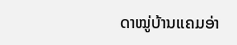ດາໝູ່ບ້ານແຄມອ່າ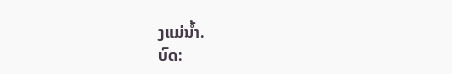ງແມ່ນ້ຳ.
ບົດ: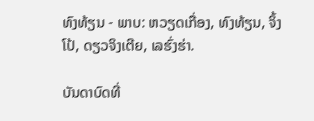ທົງທ້ຽນ - ພາບ: ຫວຽດເກື່ອງ, ທົງທ້ຽນ, ຈິ້ງໂປ້, ດຽວຈິງເຕີຍ, ເລຮົ່ງຮ່າ.

ບັນດາບົດທີ່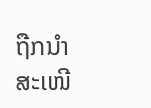ຖືກນຳສະເໜີ